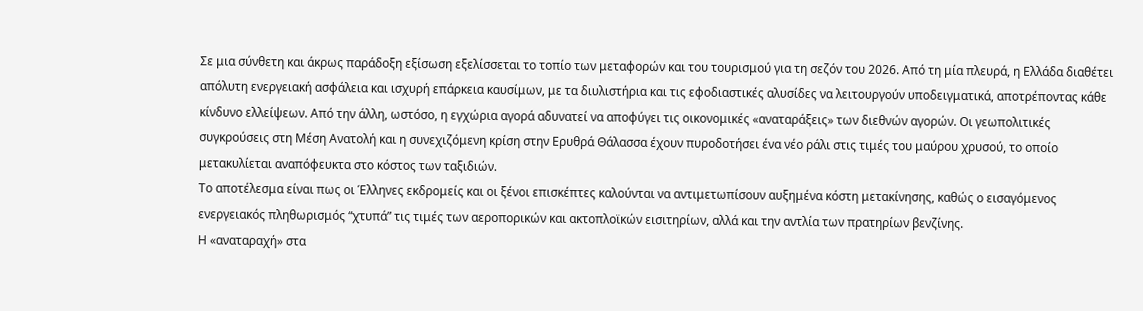Σε μια σύνθετη και άκρως παράδοξη εξίσωση εξελίσσεται το τοπίο των μεταφορών και του τουρισμού για τη σεζόν του 2026. Από τη μία πλευρά, η Ελλάδα διαθέτει απόλυτη ενεργειακή ασφάλεια και ισχυρή επάρκεια καυσίμων, με τα διυλιστήρια και τις εφοδιαστικές αλυσίδες να λειτουργούν υποδειγματικά, αποτρέποντας κάθε κίνδυνο ελλείψεων. Από την άλλη, ωστόσο, η εγχώρια αγορά αδυνατεί να αποφύγει τις οικονομικές «αναταράξεις» των διεθνών αγορών. Οι γεωπολιτικές συγκρούσεις στη Μέση Ανατολή και η συνεχιζόμενη κρίση στην Ερυθρά Θάλασσα έχουν πυροδοτήσει ένα νέο ράλι στις τιμές του μαύρου χρυσού, το οποίο μετακυλίεται αναπόφευκτα στο κόστος των ταξιδιών.
Το αποτέλεσμα είναι πως οι Έλληνες εκδρομείς και οι ξένοι επισκέπτες καλούνται να αντιμετωπίσουν αυξημένα κόστη μετακίνησης, καθώς ο εισαγόμενος ενεργειακός πληθωρισμός “χτυπά” τις τιμές των αεροπορικών και ακτοπλοϊκών εισιτηρίων, αλλά και την αντλία των πρατηρίων βενζίνης.
Η «αναταραχή» στα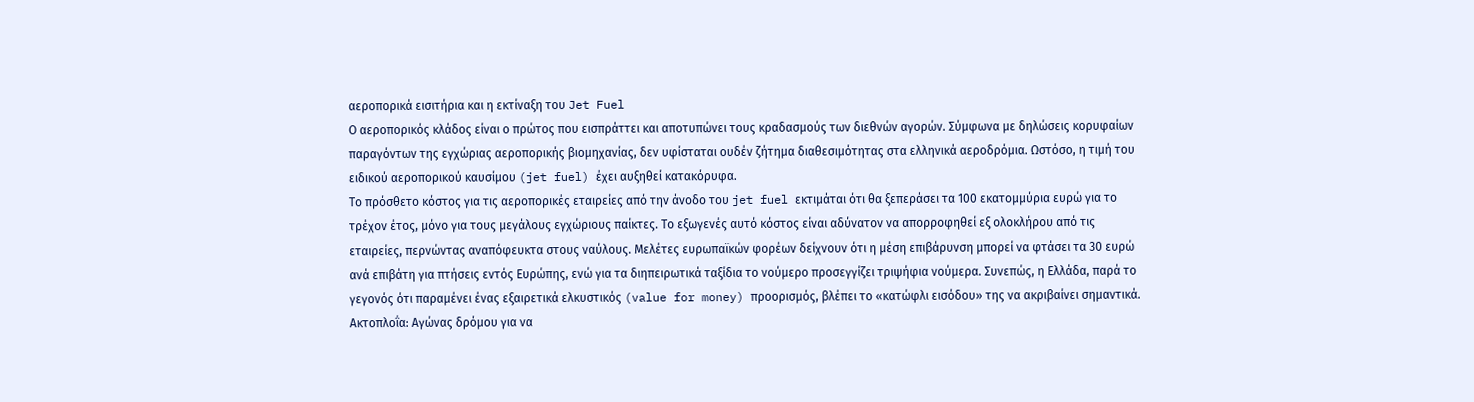αεροπορικά εισιτήρια και η εκτίναξη του Jet Fuel
Ο αεροπορικός κλάδος είναι ο πρώτος που εισπράττει και αποτυπώνει τους κραδασμούς των διεθνών αγορών. Σύμφωνα με δηλώσεις κορυφαίων παραγόντων της εγχώριας αεροπορικής βιομηχανίας, δεν υφίσταται ουδέν ζήτημα διαθεσιμότητας στα ελληνικά αεροδρόμια. Ωστόσο, η τιμή του ειδικού αεροπορικού καυσίμου (jet fuel) έχει αυξηθεί κατακόρυφα.
Το πρόσθετο κόστος για τις αεροπορικές εταιρείες από την άνοδο του jet fuel εκτιμάται ότι θα ξεπεράσει τα 100 εκατομμύρια ευρώ για το τρέχον έτος, μόνο για τους μεγάλους εγχώριους παίκτες. Το εξωγενές αυτό κόστος είναι αδύνατον να απορροφηθεί εξ ολοκλήρου από τις εταιρείες, περνώντας αναπόφευκτα στους ναύλους. Μελέτες ευρωπαϊκών φορέων δείχνουν ότι η μέση επιβάρυνση μπορεί να φτάσει τα 30 ευρώ ανά επιβάτη για πτήσεις εντός Ευρώπης, ενώ για τα διηπειρωτικά ταξίδια το νούμερο προσεγγίζει τριψήφια νούμερα. Συνεπώς, η Ελλάδα, παρά το γεγονός ότι παραμένει ένας εξαιρετικά ελκυστικός (value for money) προορισμός, βλέπει το «κατώφλι εισόδου» της να ακριβαίνει σημαντικά.
Ακτοπλοΐα: Αγώνας δρόμου για να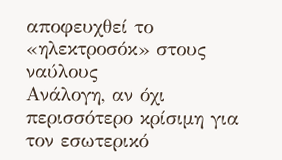αποφευχθεί το «ηλεκτροσόκ» στους ναύλους
Ανάλογη, αν όχι περισσότερο κρίσιμη για τον εσωτερικό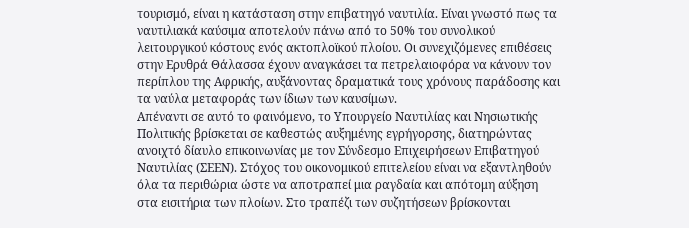τουρισμό, είναι η κατάσταση στην επιβατηγό ναυτιλία. Είναι γνωστό πως τα ναυτιλιακά καύσιμα αποτελούν πάνω από το 50% του συνολικού λειτουργικού κόστους ενός ακτοπλοϊκού πλοίου. Οι συνεχιζόμενες επιθέσεις στην Ερυθρά Θάλασσα έχουν αναγκάσει τα πετρελαιοφόρα να κάνουν τον περίπλου της Αφρικής, αυξάνοντας δραματικά τους χρόνους παράδοσης και τα ναύλα μεταφοράς των ίδιων των καυσίμων.
Απέναντι σε αυτό το φαινόμενο, το Υπουργείο Ναυτιλίας και Νησιωτικής Πολιτικής βρίσκεται σε καθεστώς αυξημένης εγρήγορσης, διατηρώντας ανοιχτό δίαυλο επικοινωνίας με τον Σύνδεσμο Επιχειρήσεων Επιβατηγού Ναυτιλίας (ΣΕΕΝ). Στόχος του οικονομικού επιτελείου είναι να εξαντληθούν όλα τα περιθώρια ώστε να αποτραπεί μια ραγδαία και απότομη αύξηση στα εισιτήρια των πλοίων. Στο τραπέζι των συζητήσεων βρίσκονται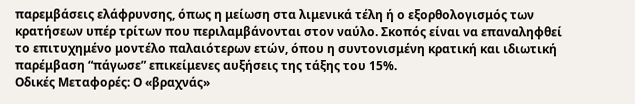παρεμβάσεις ελάφρυνσης, όπως η μείωση στα λιμενικά τέλη ή ο εξορθολογισμός των κρατήσεων υπέρ τρίτων που περιλαμβάνονται στον ναύλο. Σκοπός είναι να επαναληφθεί το επιτυχημένο μοντέλο παλαιότερων ετών, όπου η συντονισμένη κρατική και ιδιωτική παρέμβαση “πάγωσε” επικείμενες αυξήσεις της τάξης του 15%.
Οδικές Μεταφορές: Ο «βραχνάς»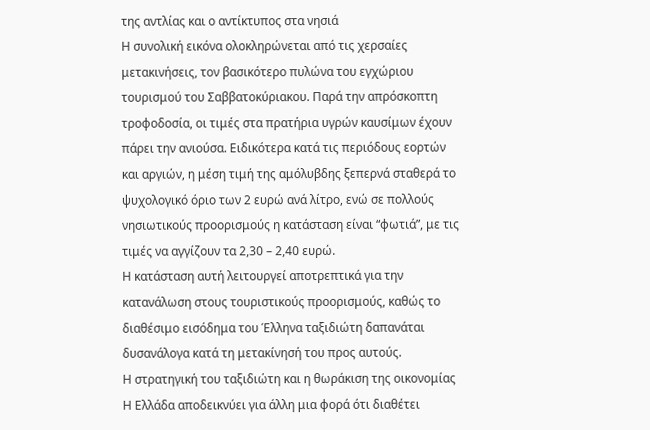της αντλίας και ο αντίκτυπος στα νησιά
Η συνολική εικόνα ολοκληρώνεται από τις χερσαίες μετακινήσεις, τον βασικότερο πυλώνα του εγχώριου τουρισμού του Σαββατοκύριακου. Παρά την απρόσκοπτη τροφοδοσία, οι τιμές στα πρατήρια υγρών καυσίμων έχουν πάρει την ανιούσα. Ειδικότερα κατά τις περιόδους εορτών και αργιών, η μέση τιμή της αμόλυβδης ξεπερνά σταθερά το ψυχολογικό όριο των 2 ευρώ ανά λίτρο, ενώ σε πολλούς νησιωτικούς προορισμούς η κατάσταση είναι “φωτιά”, με τις τιμές να αγγίζουν τα 2,30 – 2,40 ευρώ.
Η κατάσταση αυτή λειτουργεί αποτρεπτικά για την κατανάλωση στους τουριστικούς προορισμούς, καθώς το διαθέσιμο εισόδημα του Έλληνα ταξιδιώτη δαπανάται δυσανάλογα κατά τη μετακίνησή του προς αυτούς.
Η στρατηγική του ταξιδιώτη και η θωράκιση της οικονομίας
Η Ελλάδα αποδεικνύει για άλλη μια φορά ότι διαθέτει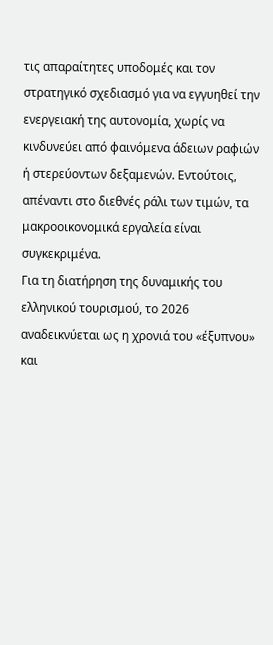τις απαραίτητες υποδομές και τον στρατηγικό σχεδιασμό για να εγγυηθεί την ενεργειακή της αυτονομία, χωρίς να κινδυνεύει από φαινόμενα άδειων ραφιών ή στερεύοντων δεξαμενών. Εντούτοις, απέναντι στο διεθνές ράλι των τιμών, τα μακροοικονομικά εργαλεία είναι συγκεκριμένα.
Για τη διατήρηση της δυναμικής του ελληνικού τουρισμού, το 2026 αναδεικνύεται ως η χρονιά του «έξυπνου» και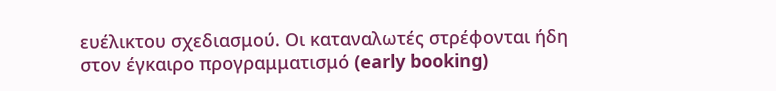ευέλικτου σχεδιασμού. Οι καταναλωτές στρέφονται ήδη στον έγκαιρο προγραμματισμό (early booking)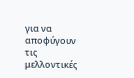για να αποφύγουν τις μελλοντικές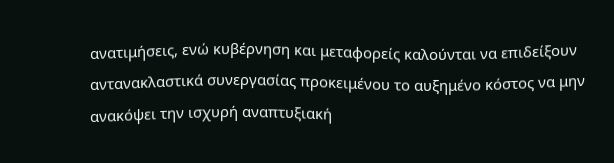ανατιμήσεις, ενώ κυβέρνηση και μεταφορείς καλούνται να επιδείξουν αντανακλαστικά συνεργασίας προκειμένου το αυξημένο κόστος να μην ανακόψει την ισχυρή αναπτυξιακή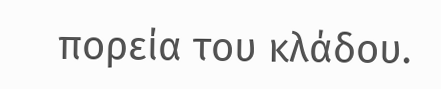πορεία του κλάδου.